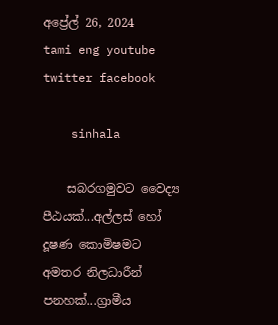අප්‍රේල් 26, 2024
tami eng youtube  twitter facebook

    sinhala

    සබරගමුවට වෛද්‍ය පීඨයක්...අල්ලස් හෝ දූෂණ කොමිෂමට අමතර නිලධාරීන් පනහක්...ග්‍රාමීය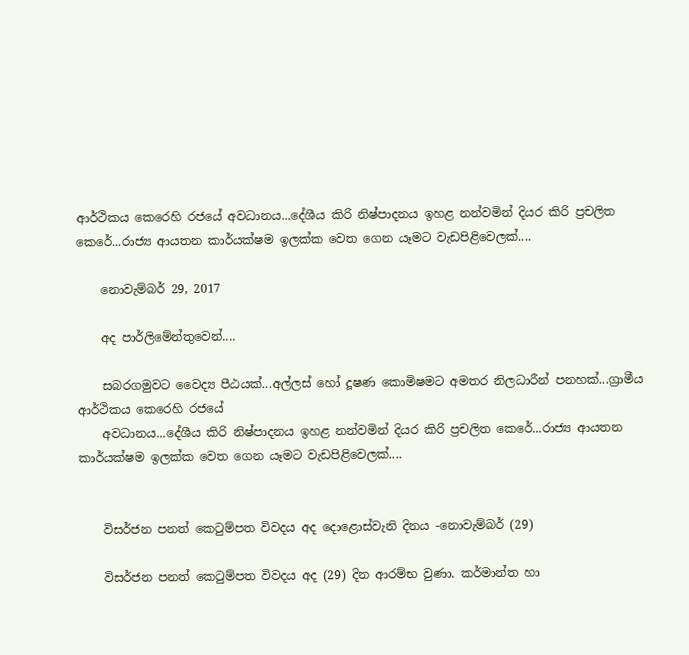ආර්ථිකය කෙරෙහි රජයේ අවධානය...දේශීය කිරි නිෂ්පාදනය ඉහළ නන්වමින් දියර කිරි ප්‍රචලිත කෙරේ...රාජ්‍ය ආයතන කාර්යක්ෂම ඉලක්ක වෙත ගෙන යෑමට වැඩපිළිවෙලක්....

    නොවැම්බර් 29, 2017

    අද පාර්ලිමේන්තුවෙන්....

    සබරගමුවට වෛද්‍ය පීඨයක්...අල්ලස් හෝ දූෂණ කොමිෂමට අමතර නිලධාරීන් පනහක්...ග්‍රාමීය ආර්ථිකය කෙරෙහි රජයේ
    අවධානය...දේශීය කිරි නිෂ්පාදනය ඉහළ නන්වමින් දියර කිරි ප්‍රචලිත කෙරේ...රාජ්‍ය ආයතන කාර්යක්ෂම ඉලක්ක වෙත ගෙන යෑමට වැඩපිළිවෙලක්....


    විසර්ජන පනත් කෙටුම්පත විවදය අද දොළොස්වැනි දිනය -නොවැම්බර් (29)

    විසර්ජන පනත් කෙටුම්පත විවදය අද (29) දින ආරම්භ වුණා. කර්මාන්ත හා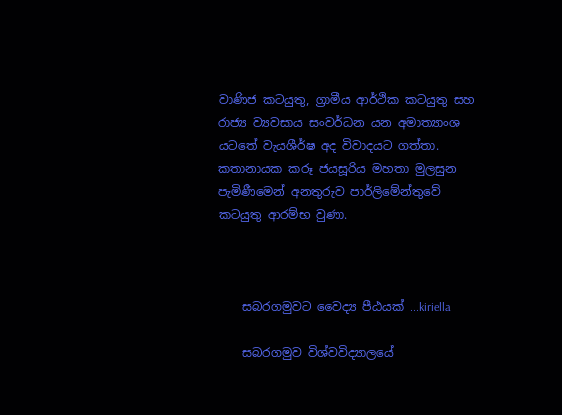වාණිජ කටයුතු, ග්‍රාමීය ආර්ථික කටයුතු සහ රාජ්‍ය ව්‍යවසාය සංවර්ධන යන අමාත්‍යාංශ යටතේ වැයශීර්ෂ අද විවාදයට ගත්තා. කතානායක කරූ ජයසූරිය මහතා මුලසුන පැමිණීමෙන් අනතුරුව පාර්ලිමේන්තුවේ කටයුතු ආරම්භ වුණා.



    සබරගමුවට වෛද්‍ය පීඨයක් ...kiriella

    සබරගමුව විශ්වවිද්‍යාලයේ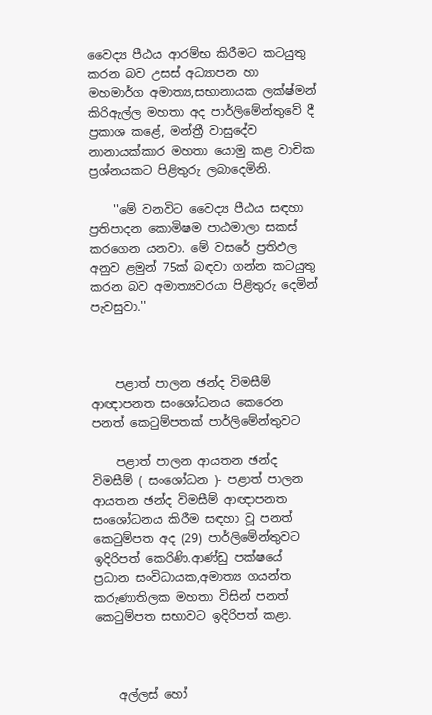වෛද්‍ය පීඨය ආරම්භ කිරීමට කටයුතු කරන බව උසස් අධ්‍යාපන හා මහමාර්ග අමාත්‍ය,සභානායක ලක්ෂ්මන් කිරිඇල්ල මහතා අද පාර්ලිමේන්තුවේ දී ප්‍රකාශ කළේ, මන්ත්‍රී වාසුදේව නානායක්කාර මහතා යොමු කළ වාචික ප්‍රශ්නයකට පිළිතුරු ලබාදෙමිනි.

    ''මේ වනවිට වෛද්‍ය පීඨය සඳහා ප්‍රතිපාදන කොමිෂම පාඨමාලා සකස් කරගෙන යනවා. මේ වසරේ ප්‍රතිඵල අනුව ළමුන් 75ක් බඳවා ගන්න කටයුතු කරන බව අමාත්‍යවරයා පිළිතුරු දෙමින් පැවසුවා.''



    පළාත් පාලන ඡන්ද විමසීම් ආඥාපනත සංශෝධනය කෙරෙන පනත් කෙටුම්පතක් පාර්ලිමේන්තුවට

    පළාත් පාලන ආයතන ඡන්ද විමසීම් ( සංශෝධන )- පළාත් පාලන ආයතන ඡන්ද විමසීම් ආඥාපනත සංශෝධනය කිරීම සඳහා වූ පනත් කෙටුම්පත අද (29) පාර්ලිමේන්තුවට ඉදිරිපත් කෙරිණි.ආණ්ඩු පක්ෂයේ ප්‍රධාන සංවිධායක,අමාත්‍ය ගයන්ත කරුණාතිලක මහතා විසින් පනත් කෙටුම්පත සභාවට ඉදිරිපත් කළා.



    අල්ලස් හෝ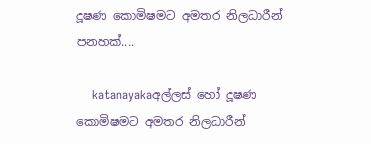දූෂණ කොමිෂමට අමතර නිලධාරීන් පනහක්....

    katanayakaඅල්ලස් හෝ දූෂණ කොමිෂමට අමතර නිලධාරීන්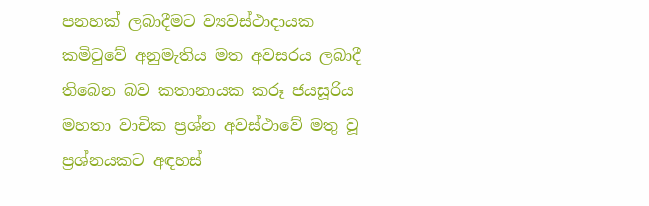පනහක් ලබාදීමට ව්‍යවස්ථාදායක කමිටුවේ අනුමැතිය මත අවසරය ලබාදී තිබෙන බව කතානායක කරූ ජයසූරිය මහතා වාචික ප්‍රශ්න අවස්ථාවේ මතු වූ ප්‍රශ්නයකට අඳහස්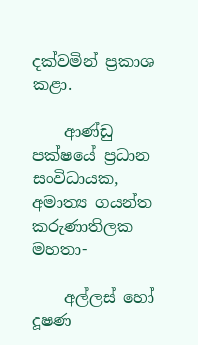දක්වමින් ප්‍රකාශ කළා.

    ආණ්ඩු පක්ෂයේ ප්‍රධාන සංවිධායක, අමාත්‍ය ගයන්ත කරුණාතිලක මහතා-

    අල්ලස් හෝ දූෂණ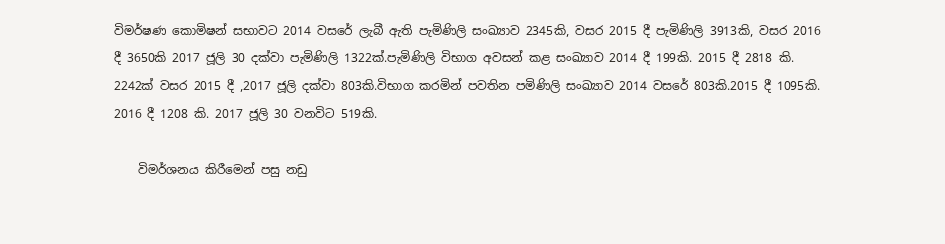විමර්ෂණ කොමිෂන් සභාවට 2014 වසරේ ලැබී ඇති පැමිණිලි සංඛ්‍යාව 2345කි, වසර 2015 දී පැමිණිලි 3913කි, වසර 2016 දී 3650කි 2017 ජූලි 30 දක්වා පැමිණිලි 1322ක්.පැමිණිලි විභාග අවසන් කළ සංඛ්‍යාව 2014 දී 199කි. 2015 දී 2818 කි. 2242ක් වසර 2015 දී ,2017 ජූලි දක්වා 803කි.විභාග කරමින් පවතින පමිණිලි සංඛ්‍යාව 2014 වසරේ 803කි.2015 දී 1095කි. 2016 දී 1208 කි. 2017 ජූලි 30 වනවිට 519කි.

    විමර්ශනය කිරීමෙන් පසු නඩු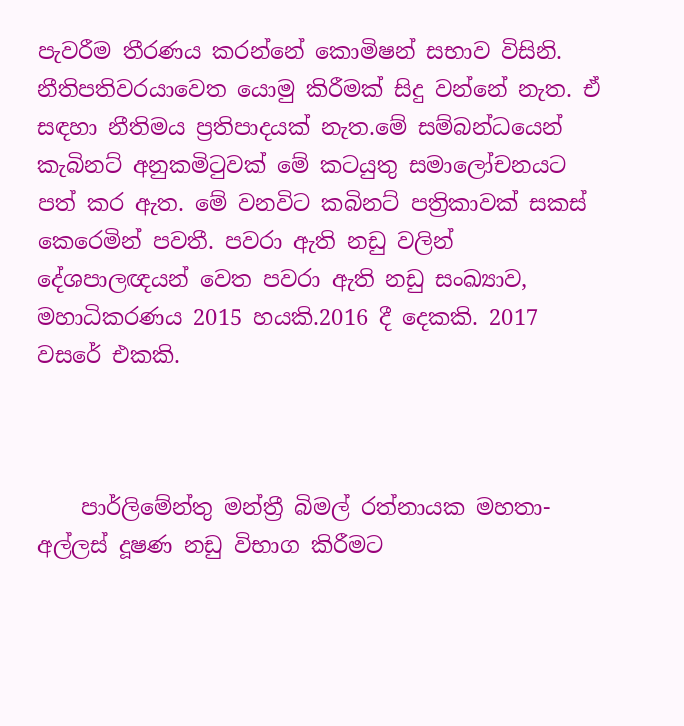පැවරීම තීරණය කරන්නේ කොමිෂන් සභාව විසිනි. නීතිපතිවරයාවෙත යොමු කිරීමක් සිදු වන්නේ නැත. ඒ සඳහා නීතිමය ප්‍රතිපාදයක් නැත.මේ සම්බන්ධයෙන් කැබිනට් අනුකමිටුවක් මේ කටයුතු සමාලෝචනයට පත් කර ඇත. මේ වනවිට කබිනට් පත්‍රිකාවක් සකස් කෙරෙමින් පවතී. පවරා ඇති නඩු වලින් දේශපාලඥයන් වෙත පවරා ඇති නඩු සංඛ්‍යාව, මහාධිකරණය 2015 හයකි.2016 දී දෙකකි. 2017 වසරේ එකකි.



    පාර්ලිමේන්තු මන්ත්‍රී බිමල් රත්නායක මහතා- අල්ලස් දූෂණ නඩු විභාග කිරීමට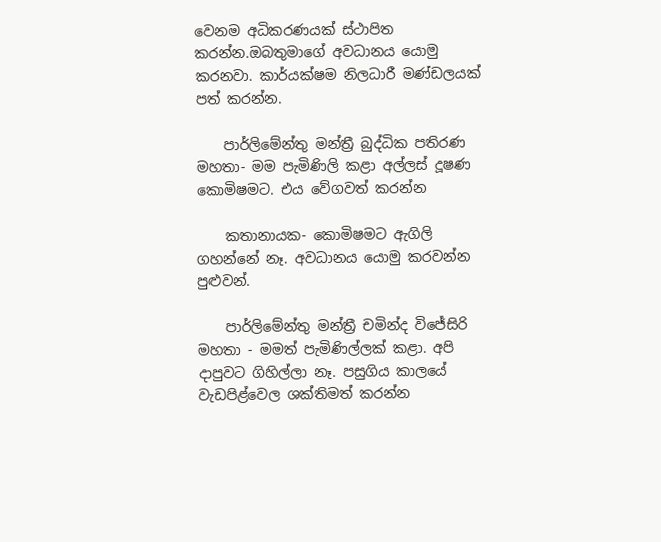වෙනම අධිකරණයක් ස්ථාපිත කරන්න.ඔබතුමාගේ අවධානය යොමු කරනවා. කාර්යක්ෂම නිලධාරී මණ්ඩලයක් පත් කරන්න.

    පාර්ලිමේන්තු මන්ත්‍රී බුද්ධික පතිරණ මහතා- මම පැමිණිලි කළා අල්ලස් දූෂණ කොමිෂමට. එය වේගවත් කරන්න

    කතානායක- කොමිෂමට ඇගිලි ගහන්නේ නෑ. අවධානය යොමු කරවන්න පුළුවන්.

    පාර්ලිමේන්තු මන්ත්‍රී චමින්ද විජේසිරි මහතා - මමත් පැමිණිල්ලක් කළා. අපි දාපුවට ගිහිල්ලා නෑ. පසුගිය කාලයේ වැඩපිළ්වෙල ශක්තිමත් කරන්න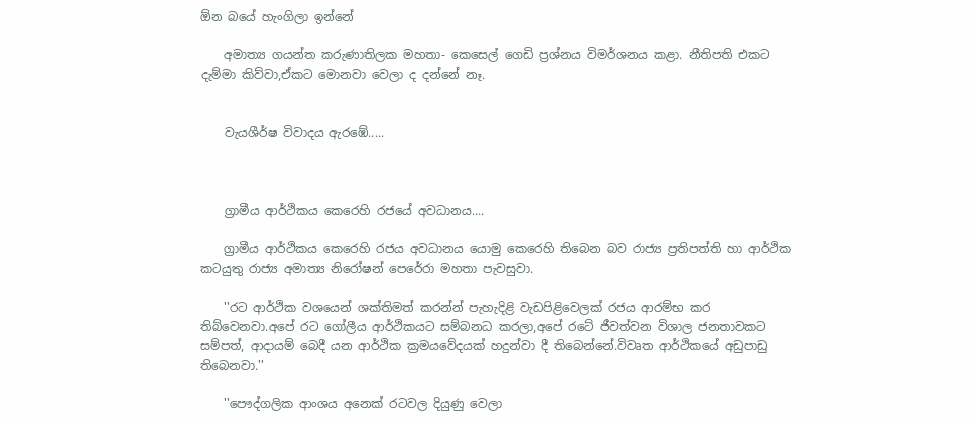ඕන බයේ හැංගිලා ඉන්නේ

    අමාත්‍ය ගයන්ත කරුණාතිලක මහතා- කෙසෙල් ගෙඩි ප්‍රශ්නය විමර්ශනය කළා. නීතිපති එකට දැම්මා කිව්වා,ඒකට මොනවා වෙලා ද දන්නේ නෑ.


    වැයශීර්ෂ විවාදය ඇරඹේ.....



    ග්‍රාමීය ආර්ථිකය කෙරෙහි රජයේ අවධානය....

    ග්‍රාමීය ආර්ථිකය කෙරෙහි රජය අවධානය යොමු කෙරෙහි තිබෙන බව රාජ්‍ය ප්‍රතිපත්ති හා ආර්ථික කටයුතු රාජ්‍ය අමාත්‍ය නිරෝෂන් පෙරේරා මහතා පැවසුවා.

    ''රට ආර්ථික වශයෙන් ශක්තිමත් කරන්න් පැහැදිළි වැඩපිළිවෙලක් රජය ආරම්භ කර තිබ්වෙනවා.අපේ රට ගෝලීය ආර්ථිකයට සම්බනධ කරලා,අපේ රටේ ජීවත්වන විශාල ජනතාවකට සම්පත්, ආදායම් බෙදී යන ආර්ථික ක්‍රමයවේදයක් හදුන්වා දී තිබෙන්නේ.විවෘත ආර්ථිකයේ අඩුපාඩු තිබෙනවා.''

    ''පෞද්ගලික ආංශය අනෙක් රටවල දියුණු වෙලා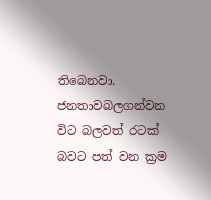තිබෙනවා. ජනතාවබලගන්වන විට බලවත් රටක් බවට පත් වන ක්‍රම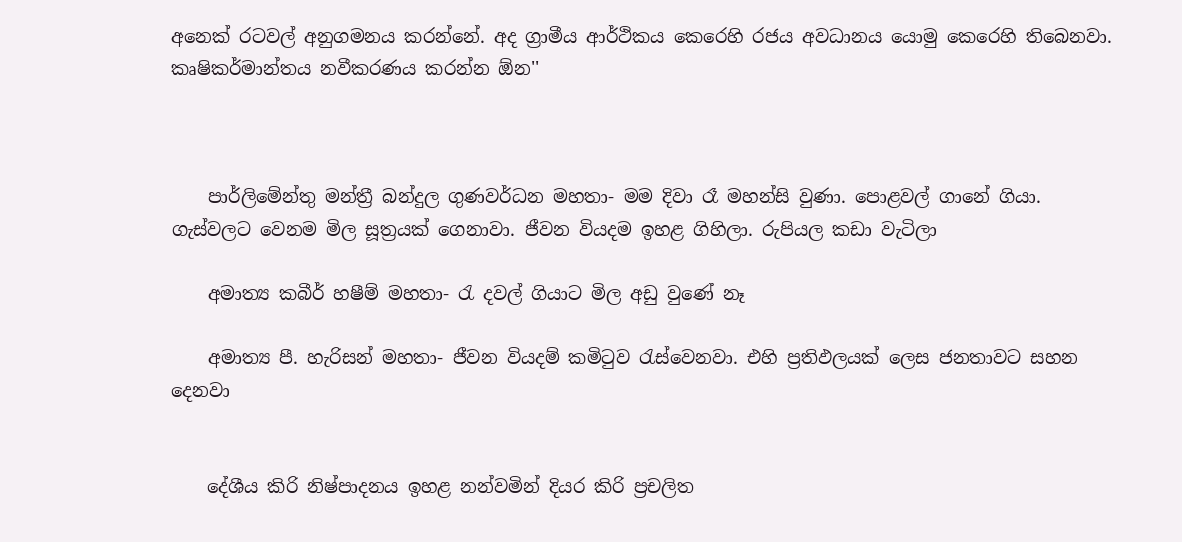අනෙක් රටවල් අනුගමනය කරන්නේ. අද ග්‍රාමීය ආර්ථිකය කෙරෙහි රජය අවධානය යොමු කෙරෙහි තිබෙනවා. කෘෂිකර්මාන්තය නවීකරණය කරන්න ඕන''



    පාර්ලිමේන්තු මන්ත්‍රී බන්දුල ගුණවර්ධන මහතා- මම දිවා රෑ මහන්සි වුණා. පොළවල් ගානේ ගියා. ගැස්වලට වෙනම මිල සූත්‍රයක් ගෙනාවා. ජීවන වියදම ඉහළ ගිහිලා. රුපියල කඩා වැටිලා

    අමාත්‍ය කබීර් හෂීම් මහතා- රැ දවල් ගියාට මිල අඩු වුණේ නෑ

    අමාත්‍ය පී. හැරිසන් මහතා- ජීවන වියදම් කමිටුව රැස්වෙනවා. එහි ප්‍රතිඵලයක් ලෙස ජනතාවට සහන දෙනවා


    දේශීය කිරි නිෂ්පාදනය ඉහළ නන්වමින් දියර කිරි ප්‍රචලිත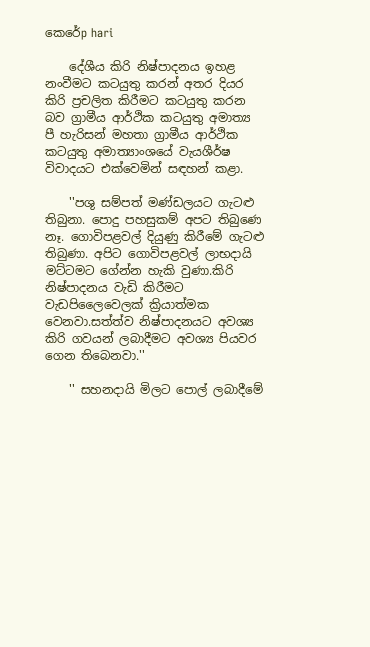කෙරේp hari

    දේශීය කිරි නිෂ්පාදනය ඉහළ නංවීමට කටයුතු කරන් අතර දියර කිරි ප්‍රචලිත කිරීමට කටයුතු කරන බව ග්‍රාමීය ආර්ථික කටයුතු අමාත්‍ය පී හැරිසන් මහතා ග්‍රාමීය ආර්ථික කටයුතු අමාත්‍යාංශයේ වැයශීර්ෂ විවාදයට එක්වෙමින් සඳහන් කළා.

    ''පශු සම්පත් මණ්ඩලයට ගැටළු තිබුනා. පොදු පහසුකම් අපට තිබුණෙ නෑ. ගොවිපළවල් දියුණු කිරීමේ ගැටළු තිබුණා. අපිට ගොවිපළවල් ලාභදායි මට්ටමට ගේන්න හැකි වුණා.කිරි නිෂ්පාදනය වැඩි කිරීමට වැඩපිලෛවෙලක් ක්‍රියාත්මක වෙනවා.සත්ත්ව නිෂ්පාදනයට අවශ්‍ය කිරි ගවයන් ලබාදීමට අවශ්‍ය පියවර ගෙන තිබෙනවා.''

    '' සහනදායි මිලට පොල් ලබාදීමේ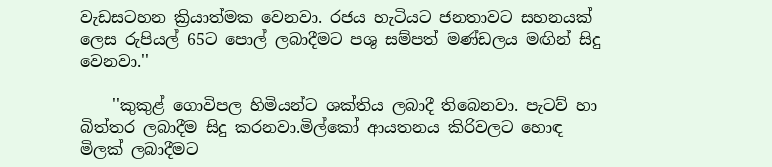වැඩසටහන ක්‍රියාත්මක වෙනවා. රජය හැටියට ජනතාවට සහනයක් ලෙස රුපියල් 65ට පොල් ලබාදීමට පශු සම්පත් මණ්ඩලය මඟින් සිදු වෙනවා.''

    ''කුකුළ් ගොවිපල හිමියන්ට ශක්තිය ලබාදී තිබෙනවා. පැටව් හා බිත්තර ලබාදීම සිදු කරනවා.මිල්කෝ ආයතනය කිරිවලට හොඳ මිලක් ලබාදීමට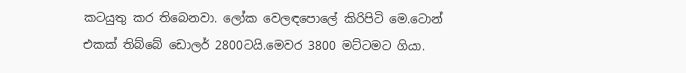කටයුතු කර තිබෙනවා. ලෝක වෙලඳපොලේ කිරිපිටි මෙ.ටොන් එකක් තිබ්බේ ඩොලර් 2800ටයි.මෙවර 3800 මට්ටමට ගියා.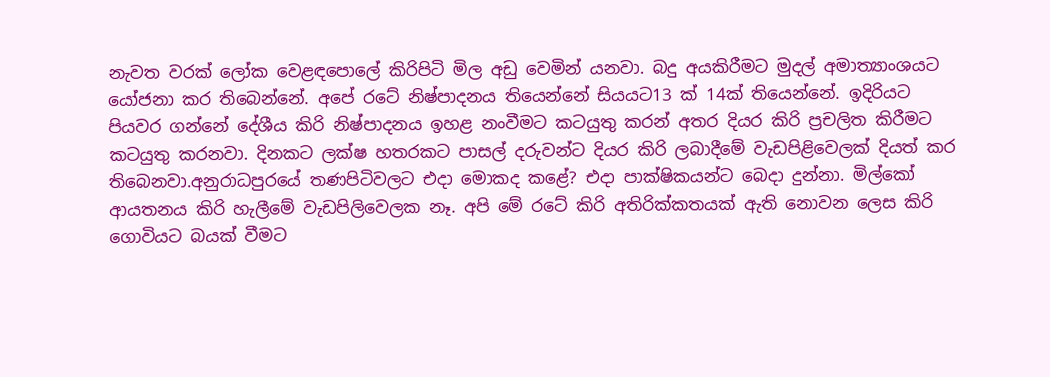නැවත වරක් ලෝක වෙළඳපොලේ කිරිපිටි මිල අඩු වෙමින් යනවා. බදු අයකිරීමට මුදල් අමාත්‍යාංශයට යෝජනා කර තිබෙන්නේ. අපේ රටේ නිෂ්පාදනය තියෙන්නේ සියයට13 ක් 14ක් තියෙන්නේ. ඉදිරියට පියවර ගන්නේ දේශීය කිරි නිෂ්පාදනය ඉහළ නංවීමට කටයුතු කරන් අතර දියර කිරි ප්‍රචලිත කිරීමට කටයුතු කරනවා. දිනකට ලක්ෂ හතරකට පාසල් දරුවන්ට දියර කිරි ලබාදීමේ වැඩපිළිවෙලක් දියත් කර තිබෙනවා.අනුරාධපුරයේ තණපිටිවලට එදා මොකද කළේ? එදා පාක්ෂිකයන්ට බෙදා දුන්නා. මිල්කෝ ආයතනය කිරි හැලීමේ වැඩපිලිවෙලක නෑ. අපි මේ රටේ කිරි අතිරික්කතයක් ඇති නොවන ලෙස කිරි ගොවියට බයක් වීමට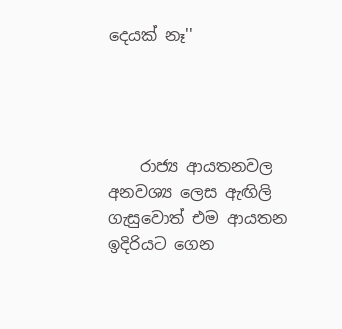දෙයක් නෑ''




    රාජ්‍ය ආයතනවල අනවශ්‍ය ලෙස ඇඟිලි ගැසුවොත් එම ආයතන ඉදිරියට ගෙන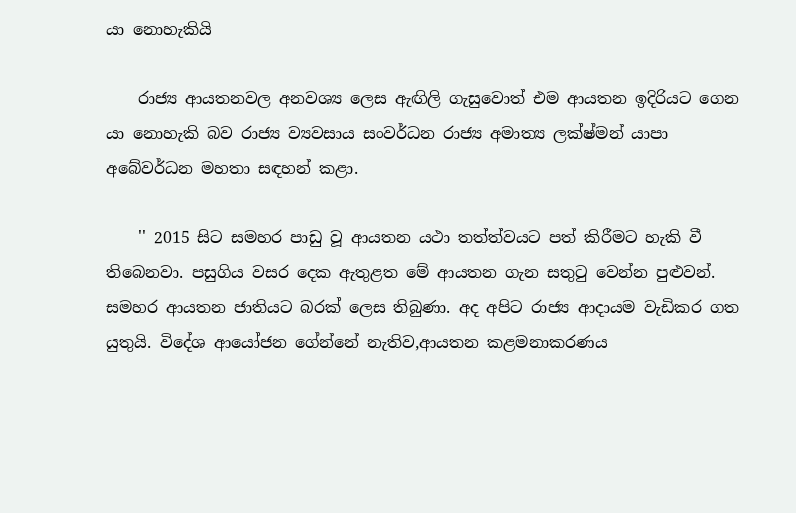යා නොහැකියි

    රාජ්‍ය ආයතනවල අනවශ්‍ය ලෙස ඇඟිලි ගැසුවොත් එම ආයතන ඉදිරියට ගෙන යා නොහැකි බව රාජ්‍ය ව්‍යවසාය සංවර්ධන රාජ්‍ය අමාත්‍ය ලක්ෂ්මන් යාපා අබේවර්ධන මහතා සඳහන් කළා.

    '' 2015 සිට සමහර පාඩු වූ ආයතන යථා තත්ත්වයට පත් කිරීමට හැකි වී තිබෙනවා. පසුගිය වසර දෙක ඇතුළත මේ ආයතන ගැන සතුටු වෙන්න පුළුවන්. සමහර ආයතන ජාතියට බරක් ලෙස තිබුණා. අද අපිට රාජ්‍ය ආදායම වැඩිකර ගත යුතුයි. විදේශ ආයෝජන ගේන්නේ නැතිව,ආයතන කළමනාකරණය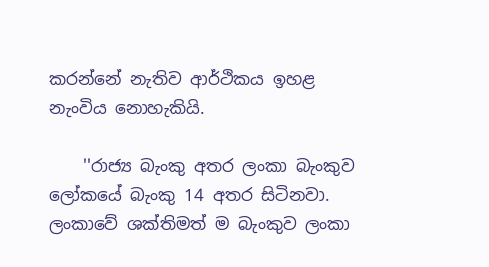කරන්නේ නැතිව ආර්ථිකය ඉහළ නැංවිය නොහැකියි.

    ''රාජ්‍ය බැංකු අතර ලංකා බැංකුව ලෝකයේ බැංකු 14 අතර සිටිනවා. ලංකාවේ ශක්තිමත් ම බැංකුව ලංකා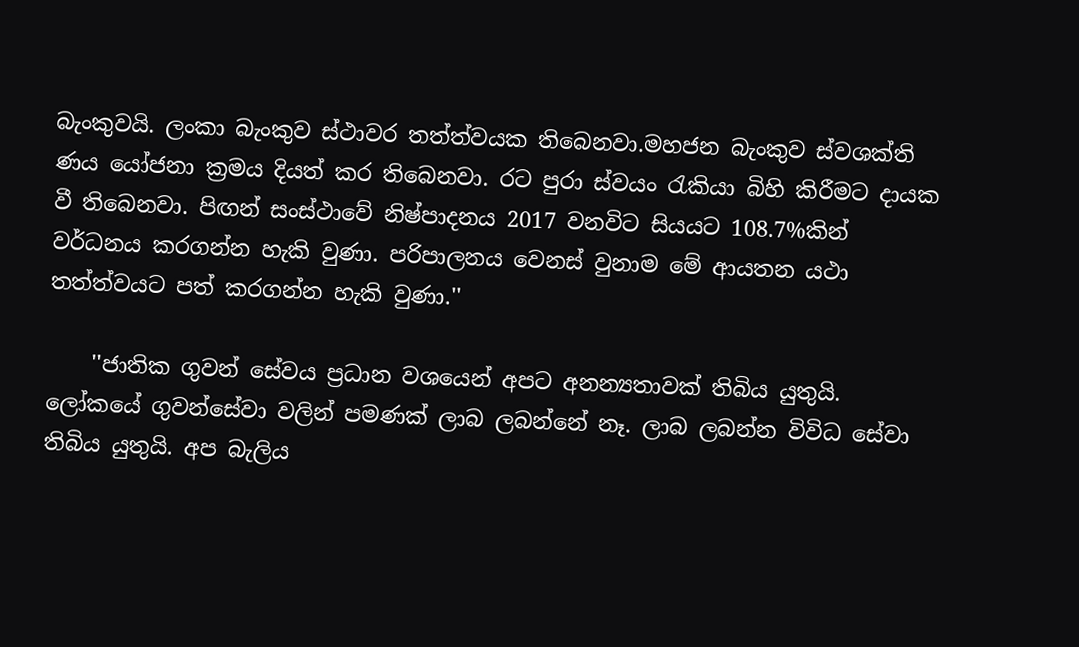බැංකුවයි. ලංකා බැංකුව ස්ථාවර තත්ත්වයක තිබෙනවා.මහජන බැංකුව ස්වශක්ති ණය යෝජනා ක්‍රමය දියත් කර තිබෙනවා. රට පුරා ස්වයං රැකියා බිහි කිරීමට දායක වී තිබෙනවා. පිඟන් සංස්ථාවේ නිෂ්පාදනය 2017 වනවිට සියයට 108.7%කින් වර්ධනය කරගන්න හැකි වුණා. පරිපාලනය වෙනස් වුනාම මේ ආයතන යථා තත්ත්වයට පත් කරගන්න හැකි වුණා.''

    ''ජාතික ගුවන් සේවය ප්‍රධාන වශයෙන් අපට අනන්‍යතාවක් තිබිය යුතුයි. ලෝකයේ ගුවන්සේවා වලින් පමණක් ලාබ ලබන්නේ නෑ. ලාබ ලබන්න විවිධ සේවා තිබිය යුතුයි. අප බැලිය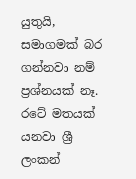යුතුයි, සමාගමක් බර ගන්නවා නම් ප්‍රශ්නයක් නෑ. රටේ මතයක් යනවා ශ්‍රී ලංකන්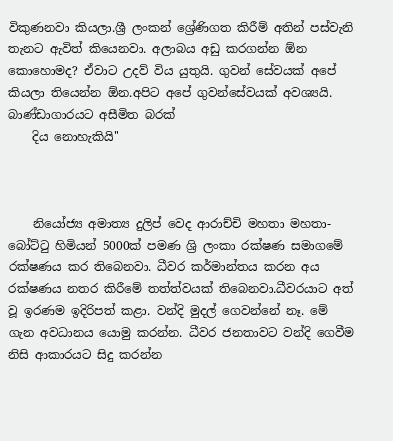විකුණනවා කියලා.ශ්‍රී ලංකන් ශ්‍රේණිගත කිරීම් අතින් පස්වැනි තැනට ඇවිත් කියෙනවා. අලාබය අඩු කරගන්න ඕන කොහොමද? ඒවාට උදව් විය යුතුයි. ගුවන් සේවයක් අපේ කියලා තියෙන්න ඕන.අපිට අපේ ගුවන්සේවයක් අවශ්‍යයි. බාණ්ඩාගාරයට අසීමිත බරක්
    දිය නොහැකියි''



    නියෝජ්‍ය අමාත්‍ය දුලිප් වෙද ආරාච්චි මහතා මහතා- බෝට්ටු හිමියන් 5000ක් පමණ ශ්‍රි ලංකා රක්ෂණ සමාගමේ රක්ෂණය කර තිබෙනවා. ධීවර කර්මාන්තය කරන අය රක්ෂණය නතර කිරීමේ තත්ත්වයක් තිබෙනවා.ධීවරයාට අත් වූ ඉරණම ඉදිරිපත් කළා. වන්දි මුදල් ගෙවන්නේ නෑ. මේ ගැන අවධානය යොමු කරන්න. ධීවර ජනතාවට වන්දි ගෙවීම නිසි ආකාරයට සිදු කරන්න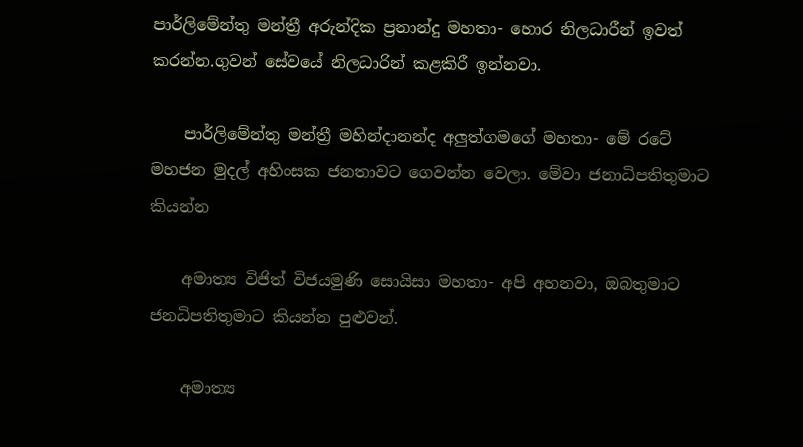පාර්ලිමේන්තු මන්ත්‍රී අරුන්දික ප්‍රනාන්දු මහතා- හොර නිලධාරීන් ඉවත් කරන්න.ගුවන් සේවයේ නිලධාරින් කළකිරී ඉන්නවා.

    පාර්ලිමේන්තු මන්ත්‍රී මහින්දානන්ද අලුත්ගමගේ මහතා- මේ රටේ මහජන මුදල් අහිංසක ජනතාවට ගෙවන්න වෙලා. මේවා ජනාධිපතිතුමාට කියන්න

    අමාත්‍ය විජිත් විජයමුණි සොයිසා මහතා- අපි අහනවා, ඔබතුමාට ජනධිපතිතුමාට කියන්න පුළුවන්.

    අමාත්‍ය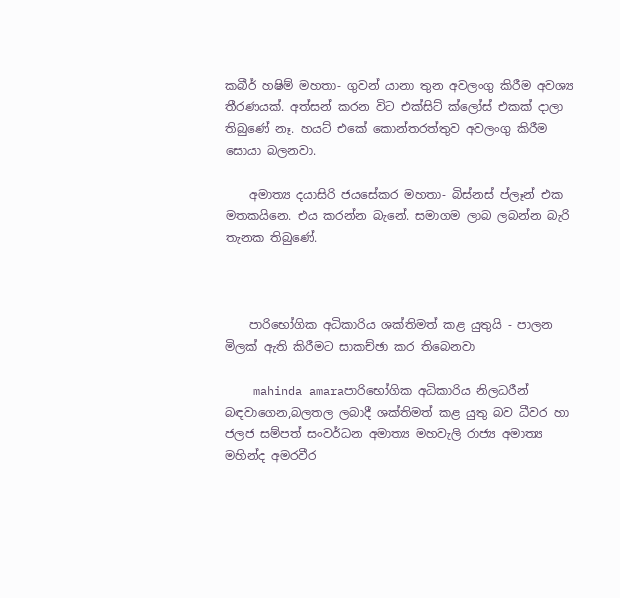කබීර් හෂිම් මහතා- ගුවන් යානා තුන අවලංගු කිරීම අවශ්‍ය තීරණයක්. අත්සන් කරන විට එක්සිට් ක්ලෝස් එකක් දාලා  තිබුණේ නෑ. හයට් එකේ කොන්තරත්තුව අවලංගු කිරීම සොයා බලනවා.

    අමාත්‍ය දයාසිරි ජයසේකර මහතා- බිස්නස් ප්ලෑන් එක මතකයිනෙ. එය කරන්න බැනේ. සමාගම ලාබ ලබන්න බැරි තැනක තිබුණේ.



    පාරිභෝගික අධිකාරිය ශක්තිමත් කළ යුතුයි - පාලන මිලක් ඇති කිරීමට සාකච්ඡා කර තිබෙනවා

    mahinda amaraපාරිභෝගික අධිකාරිය නිලධරීන් බඳවාගෙන,බලතල ලබාදී ශක්තිමත් කළ යුතු බව ධීවර හා ජලජ සම්පත් සංවර්ධන අමාත්‍ය මහවැලි රාජ්‍ය අමාත්‍ය මහින්ද අමරවීර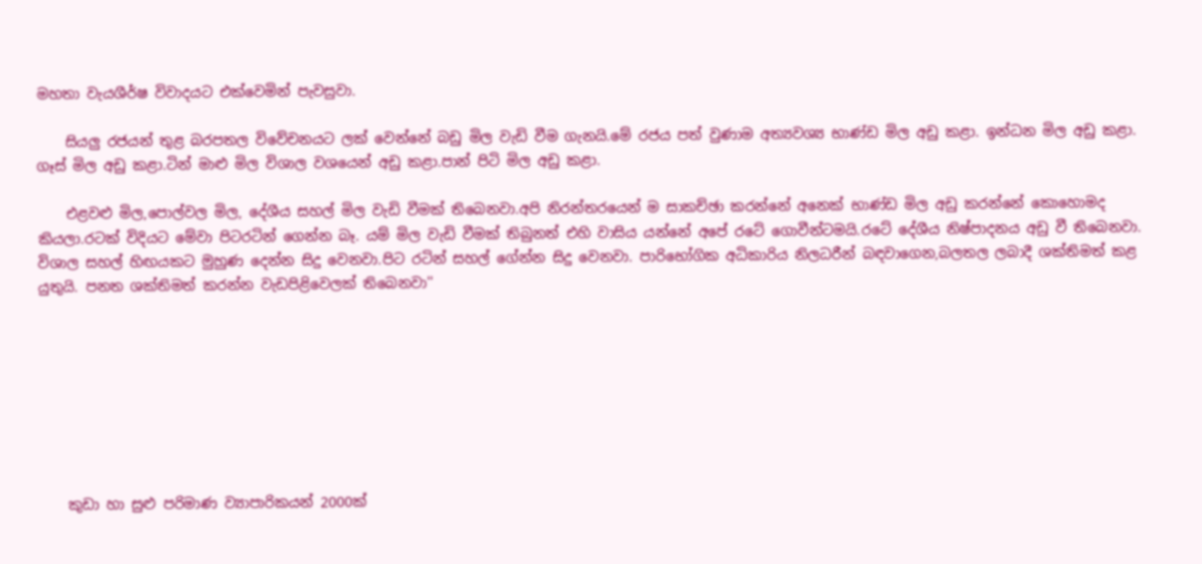මහතා වැයශීර්ෂ විවාදයට එක්වෙමින් පැවසුවා.

    සියලු රජයන් තුළ බරපතල විවේචනයට ලක් වෙන්නේ බඩු මිල වැඩි වීම ගැනයි.මේ රජය පත් වුණාම අත්‍යවශ්‍ය භාණ්ඩ මිල අඩු කළා. ඉන්ධන මිල අඩු කළා. ගෑස් මිල අඩු කළා.ටින් මාළු මිල විශාල වශයෙන් අඩු කළා.පාන් පිටි මිල අඩු කළා.

    එළවළු මිල,පොල්වල මිල, දේශීය සහල් මිල වැඩි වීමක් තිබෙනවා.අපි නිරන්තරයෙන් ම සාකච්ඡා කරන්නේ අනෙක් භාණ්ඩ මිල අඩු කරන්නේ කොහොමද කියලා.රටක් විදියට මේවා පිටරටින් ගෙන්න බෑ. යම් මිල වැඩි වීමක් තිබුනත් එහි වාසිය යන්නේ අපේ රටේ ගොවීන්ටමයි.රටේ දේශීය නිෂ්පාදනය අඩු වී තිබෙනවා. විශාල සහල් හිඟයකට මුහුණ දෙන්න සිදු වෙනවා.පිට රටින් සහල් ගේන්න සිදු වෙනවා. පාරිභෝගික අධිකාරිය නිලධරීන් බඳවාගෙන,බලතල ලබාදී ශක්තිමත් කළ යුතුයි. පනත ශක්තිමත් කරන්න වැඩපිළිවෙලක් තිබෙනවා''








    කුඩා හා සුළු පරිමාණ ව්‍යාපාරිකයන් 2000ක්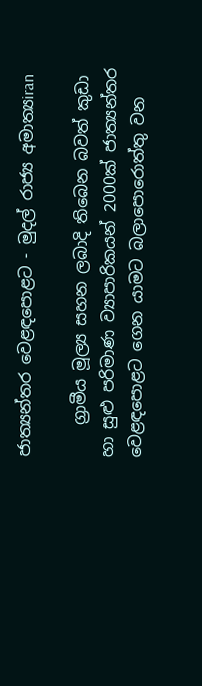ජාත්‍යන්තර වෙළඳපොළට - මුදල් රාජ්‍ය අමාත්‍යiran

    ග්‍රාමීය මූල්‍ය සහන ලබාදි තිබෙන බවත් කුඩා හා සුළු පරිමාණ ව්‍යාපාරිකයන් 2000ක් ජාත්‍යන්තර වෙළඳපොළට ගෙන යාමට බලාපොරොත්තු වන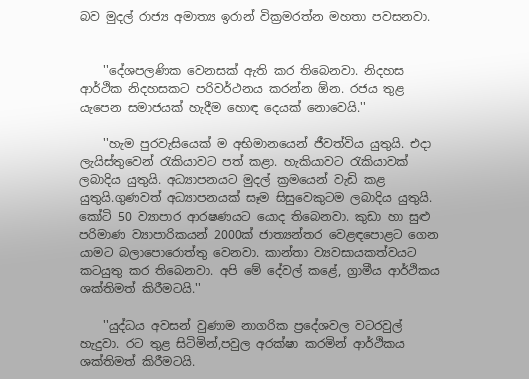බව මුදල් රාජ්‍ය අමාත්‍ය ඉරාන් වික්‍රමරත්න මහතා පවසනවා.


    ''දේශපලණික වෙනසක් ඇති කර තිබෙනවා. නිදහස ආර්ථික නිදහසකට පරිවර්ථනය කරන්න ඕන. රජය තුළ යැපෙන සමාජයක් හැදීම හොඳ දෙයක් නොවෙයි.''

    ''හැම පුරවැසියෙක් ම අභිමානයෙන් ජීවත්විය යුතුයි. එදා ලැයිස්තුවෙන් රැකියාවට පත් කළා. හැකියාවට රැකියාවක් ලබාදිය යුතුයි. අධ්‍යාපනයට මුදල් ක්‍රමයෙන් වැඩි කළ යුතුයි.ගුණවත් අධ්‍යාපනයක් සෑම සිසුවෙකුටම ලබාදිය යුතුයි. කෝටි 50 ව්‍යාපාර ආරෂණයට යොද තිබෙනවා. කුඩා හා සුළු පරිමාණ ව්‍යාපාරිකයන් 2000ක් ජාත්‍යන්තර වෙළඳපොළට ගෙන යාමට බලාපොරොත්තු වෙනවා. කාන්තා ව්‍යවසායකත්වයට කටයුතු කර තිබෙනවා. අපි මේ දේවල් කළේ, ග්‍රාමීය ආර්ථිකය ශක්තිමත් කිරීමටයි.''

    ''යුද්ධය අවසන් වුණාම නාගරික ප්‍රදේශවල වටරවුල් හැදුවා. රට තුළ සිටිමින්,පවුල අරක්ෂා කරමින් ආර්ථිකය ශක්තිමත් කිරීමටයි.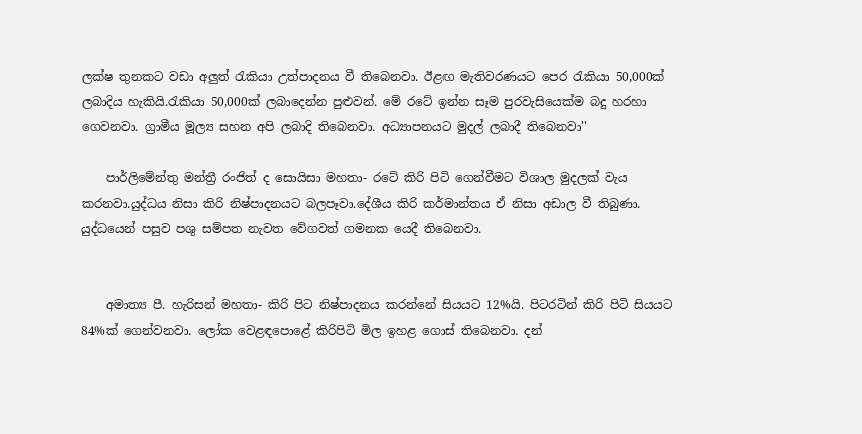ලක්ෂ තුනකට වඩා අලුත් රැකියා උත්පාදනය වී තිබෙනවා. ඊළඟ මැතිවරණයට පෙර රැකියා 50,000ක් ලබාදිය හැකියි.රැකියා 50,000ක් ලබාදෙන්න පුළුවන්. මේ රටේ ඉන්න සෑම පුරවැසියෙක්ම බදු හරහා ගෙවනවා. ග්‍රාමීය මූල්‍ය සහන අපි ලබාදි තිබෙනවා. අධ්‍යාපනයට මුදල් ලබාදී තිබෙනවා''

    පාර්ලිමේන්තු මන්ත්‍රී රංජිත් ද සොයිසා මහතා- රටේ කිරි පිටි ගෙන්වීමට විශාල මුදලක් වැය කරනවා.යුද්ධය නිසා කිරි නිෂ්පාදනයට බලපෑවා.දේශීය කිරි කර්මාන්තය ඒ නිසා අඩාල වී තිබුණා. යුද්ධයෙන් පසුව පශු සම්පත නැවත වේගවත් ගමනක යෙදී තිබෙනවා.


    අමාත්‍ය පී. හැරිසන් මහතා- කිරි පිට නිෂ්පාදනය කරන්නේ සියයට 12%යි. පිටරටින් කිරි පිටි සියයට 84%ක් ගෙන්වනවා. ලෝක වෙළඳපොළේ කිරිපිටි මිල ඉහළ ගොස් තිබෙනවා. දන්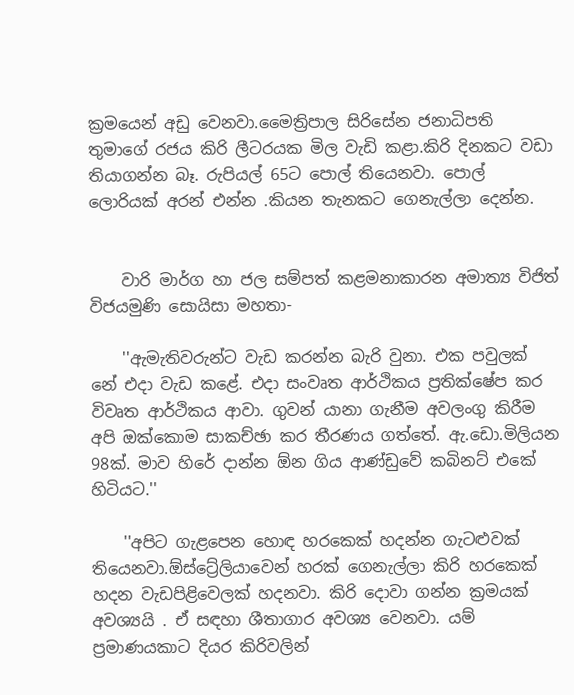ක්‍රමයෙන් අඩු වෙනවා.මෛත්‍රිපාල සිරිසේන ජනාධිපති තුමාගේ රජය කිරි ලීටරයක මිල වැඩි කළා.කිරි දිනකට වඩා තියාගන්න බෑ. රුපියල් 65ට පොල් තියෙනවා. පොල් ලොරියක් අරන් එන්න .කියන තැනකට ගෙනැල්ලා දෙන්න.


    වාරි මාර්ග හා ජල සම්පත් කළමනාකාරන අමාත්‍ය විජිත් විජයමුණි සොයිසා මහතා-

    ''ඇමැතිවරුන්ට වැඩ කරන්න බැරි වුනා. එක පවුලක් නේ එදා වැඩ කළේ. එදා සංවෘත ආර්ථිකය ප්‍රතික්ෂේප කර විවෘත ආර්ථිකය ආවා. ගුවන් යානා ගැනීම අවලංගු කිරීම අපි ඔක්කොම සාකච්ඡා කර තීරණය ගත්තේ. ඇ.ඩො.මිලියන 98ක්. මාව හිරේ දාන්න ඕන ගිය ආණ්ඩුවේ කබිනට් එකේ හිටියට.''

    ''අපිට ගැළපෙන හොඳ හරකෙක් හදන්න ගැටළුවක් තියෙනවා.ඕස්ට්‍රේලියාවෙන් හරක් ගෙනැල්ලා කිරි හරකෙක් හදන වැඩපිළිවෙලක් හදනවා. කිරි දොවා ගන්න ක්‍රමයක් අවශ්‍යයි . ඒ සඳහා ශීතාගාර අවශ්‍ය වෙනවා. යම් ප්‍රමාණයකාට දියර කිරිවලින්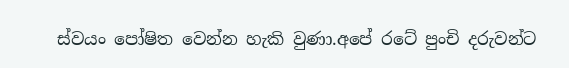ස්වයං පෝෂිත වෙන්න හැකි වුණා.අපේ රටේ පුංචි දරුවන්ට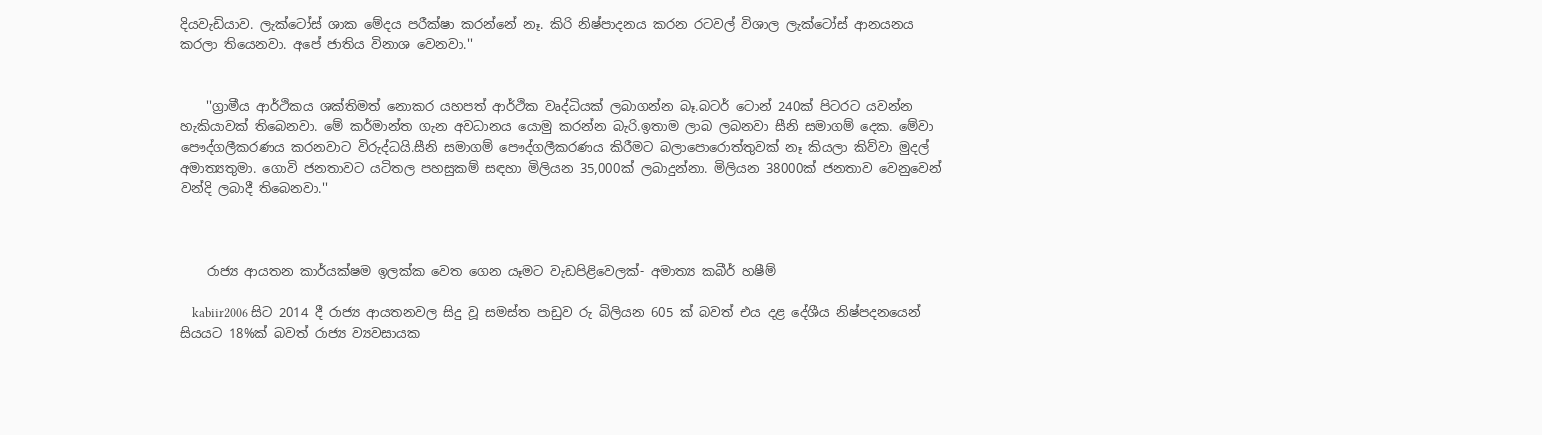දියවැඩියාව. ලැක්ටෝස් ශාක මේදය පරීක්ෂා කරන්නේ නෑ. කිරි නිෂ්පාදනය කරන රටවල් විශාල ලැක්ටෝස් ආනයනය කරලා තියෙනවා. අපේ ජාතිය විනාශ වෙනවා.''


    ''ග්‍රාමීය ආර්ථිකය ශක්තිමත් නොකර යහපත් ආර්ථික වෘද්ධියක් ලබාගන්න බෑ.බටර් ටොන් 240ක් පිටරට යවන්න හැකියාවක් තිබෙනවා. මේ කර්මාන්ත ගැන අවධානය යොමු කරන්න බැරි.ඉතාම ලාබ ලබනවා සීනි සමාගම් දෙක. මේවා පෞද්ගලීකරණය කරනවාට විරුද්ධයි.සීනි සමාගම් පෞද්ගලීකරණය කිරීමට බලාපොරොත්තුවක් නෑ කියලා කිව්වා මුදල් අමාත්‍යතුමා. ගොවි ජනතාවට යටිතල පහසුකම් සඳහා මිලියන 35,000ක් ලබාදුන්නා. මිලියන 38000ක් ජනතාව වෙනුවෙන් වන්දි ලබාදී තිබෙනවා.''



    රාජ්‍ය ආයතන කාර්යක්ෂම ඉලක්ක වෙත ගෙන යෑමට වැඩපිළිවෙලක්- අමාත්‍ය කබීර් හෂීම්

    kabiir2006 සිට 2014 දී රාජ්‍ය ආයතනවල සිදු වූ සමස්ත පාඩුව රු බිලියන 605 ක් බවත් එය දළ දේශීය නිෂ්පදනයෙන් සියයට 18%ක් බවත් රාජ්‍ය ව්‍යවසායක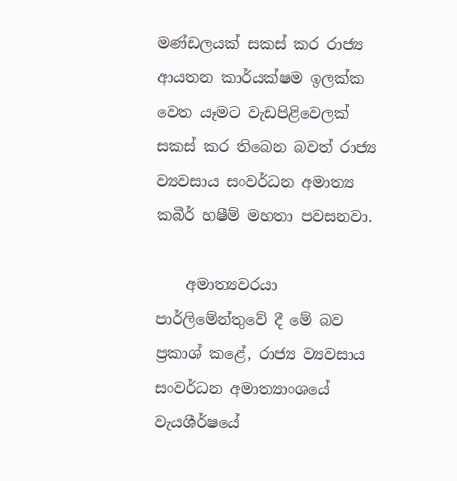මණ්ඩලයක් සකස් කර රාජ්‍ය ආයතන කාර්යක්ෂම ඉලක්ක වෙත යෑමට වැඩපිළිවෙලක් සකස් කර තිබෙන බවත් රාජ්‍ය ව්‍යවසාය සංවර්ධන අමාත්‍ය කබීර් හෂීම් මහතා පවසනවා.

    අමාත්‍යවරයා පාර්ලිමේන්තුවේ දී මේ බව ප්‍රකාශ් කළේ, රාජ්‍ය ව්‍යවසාය සංවර්ධන අමාත්‍යාංශයේ වැයශීර්ෂයේ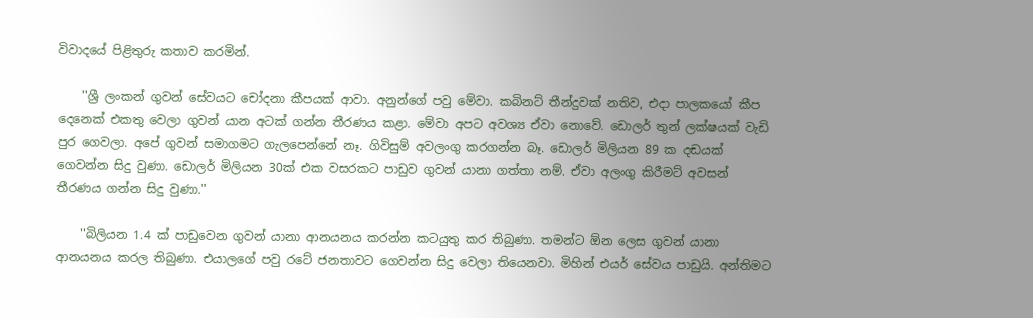විවාදයේ පිළිතුරු කතාව කරමින්.

    ''ශ්‍රී ලංකන් ගුවන් සේවයට චෝදනා කීපයක් ආවා. අනුන්ගේ පවු මේවා. කබිනට් තීන්දුවක් නතිව, එදා පාලකයෝ කීප දෙනෙක් එකතු වෙලා ගුවන් යාන අටක් ගන්න තීරණය කළා. මේවා අපට අවශ්‍ය ඒවා නොවේ. ඩොලර් තුන් ලක්ෂයක් වැඩි පුර ගෙවලා. අපේ ගුවන් සමාගමට ගැලපෙන්නේ නෑ. ගිවිසුම් අවලංගු කරගන්න බෑ. ඩොලර් මිලියන 89 ක දඬයක් ගෙවන්න සිදු වුණා. ඩොලර් මිලියන 30ක් එක වසරකට පාඩුව ගුවන් යානා ගත්තා නම්. ඒවා අලංගු කිරීමට් අවසන් තීරණය ගන්න සිදු වුණා.''

    ''බිලියන 1.4 ක් පාඩුවෙන ගුවන් යානා ආනයනය කරන්න කටයුතු කර තිබුණා. තමන්ට ඕන ලෙස ගුවන් යානා ආනයනය කරල තිබුණා. එයාලගේ පවු රටේ ජනතාවට ගෙවන්න සිදු වෙලා තියෙනවා. මිහින් එයර් සේවය පාඩුයි. අන්තිමට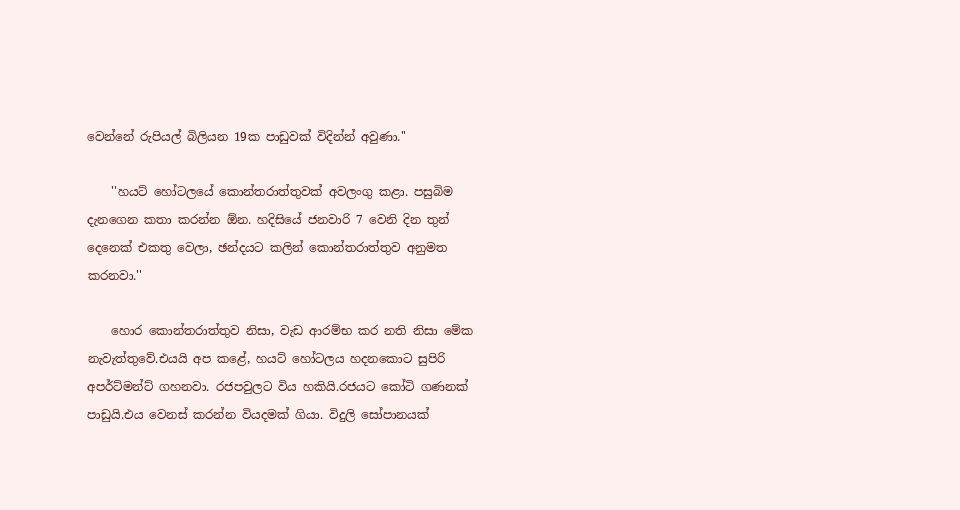වෙන්නේ රුපියල් බිලියන 19ක පාඩුවක් විදින්න් අවුණා.''

    ''හයට් හෝටලයේ කොන්තරාත්තුවක් අවලංගු කළා. පසුබිම දැනගෙන කතා කරන්න ඕන. හදිසියේ ජනවාරි 7 වෙනි දින තුන් දෙනෙක් එකතු වෙලා, ඡන්දයට කලින් කොන්තරාත්තුව අනුමත කරනවා.''

    හොර කොන්තරාත්තුව නිසා, වැඩ ආරම්භ කර නති නිසා මේක නැවැත්තුවේ.එයයි අප කළේ, හයට් හෝටලය හදනකොට සුපිරි අපර්ට්මන්ට් ගහනවා. රජපවුලට විය හකියි.රජයට කෝටි ගණනක් පාඩුයි.එය වෙනස් කරන්න වියදමක් ගියා. විදුලි සෝපානයක්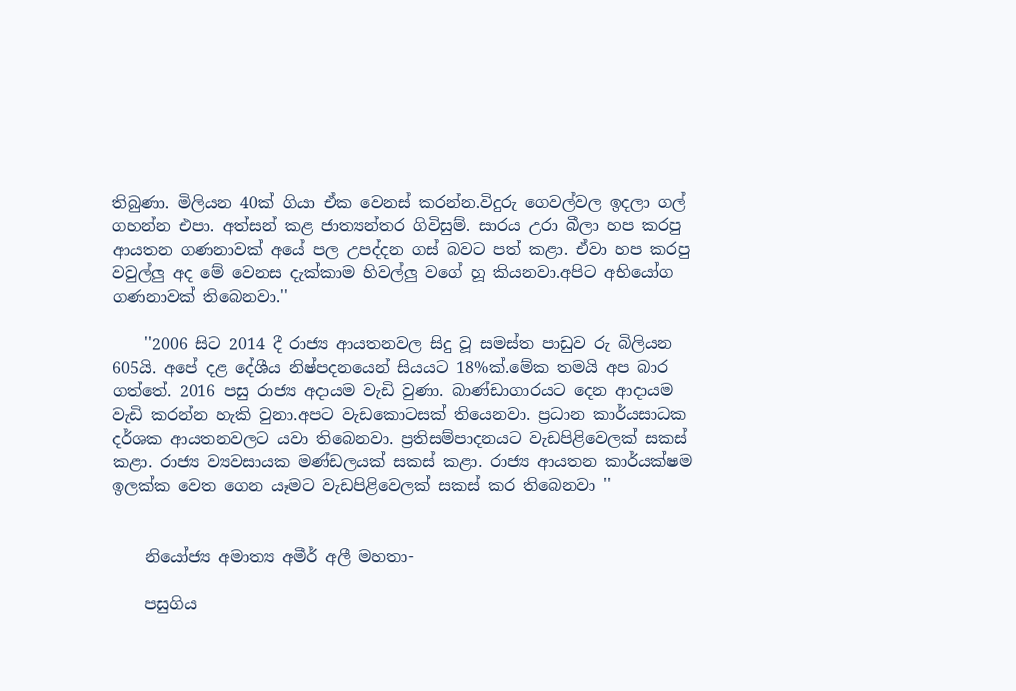තිබුණා. මිලියන 40ක් ගියා ඒක වෙනස් කරන්න.විදුරු ගෙවල්වල ඉදලා ගල් ගහන්න එපා. අත්සන් කළ ජාත්‍යන්තර ගිවිසුම්. සාරය උරා බීලා හප කරපු ආයතන ගණනාවක් අයේ පල උපද්දන ගස් බවට පත් කළා. ඒවා හප කරපු වවුල්ලු අද මේ වෙනස දැක්කාම හිවල්ලු වගේ හූ කියනවා.අපිට අභියෝග ගණනාවක් තිබෙනවා.''

    ''2006 සිට 2014 දී රාජ්‍ය ආයතනවල සිදු වූ සමස්ත පාඩුව රු බිලියන 605යි. අපේ දළ දේශීය නිෂ්පදනයෙන් සියයට 18%ක්.මේක තමයි අප බාර ගත්තේ. 2016 පසු රාජ්‍ය අදායම වැඩි වුණා. බාණ්ඩාගාරයට දෙන ආදායම වැඩි කරන්න හැකි වුනා.අපට වැඩකොටසක් තියෙනවා. ප්‍රධාන කාර්යසාධක දර්ශක ආයතනවලට යවා තිබෙනවා. ප්‍රතිසම්පාදනයට වැඩපිළිවෙලක් සකස් කළා. රාජ්‍ය ව්‍යවසායක මණ්ඩලයක් සකස් කළා. රාජ්‍ය ආයතන කාර්යක්ෂම ඉලක්ක වෙත ගෙන යෑමට වැඩපිළිවෙලක් සකස් කර තිබෙනවා ''


    නියෝජ්‍ය අමාත්‍ය අමීර් අලී මහතා-

    පසුගිය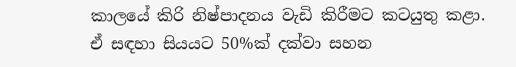කාලයේ කිරි නිෂ්පාදනය වැඩි කිරීමට කටයුතු කළා. ඒ සඳහා සියයට 50%ක් දක්වා සහන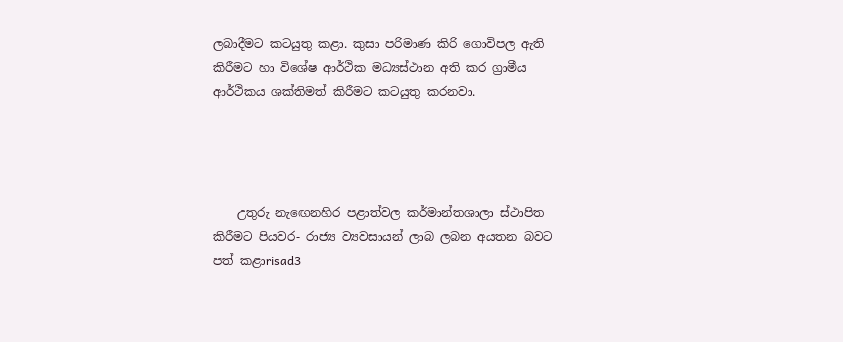ලබාදීමට කටයුතු කළා. කුසා පරිමාණ කිරි ගොවිපල ඇති කිරීමට හා විශේෂ ආර්ථික මධ්‍යස්ථාන අති කර ග්‍රාමීය ආර්ථිකය ශක්තිමත් කිරීමට කටයුතු කරනවා.




    උතුරු නැඟෙනහිර පළාත්වල කර්මාන්තශාලා ස්ථාපිත කිරීමට පියවර- රාජ්‍ය ව්‍යවසායන් ලාබ ලබන අයතන බවට පත් කළාrisad3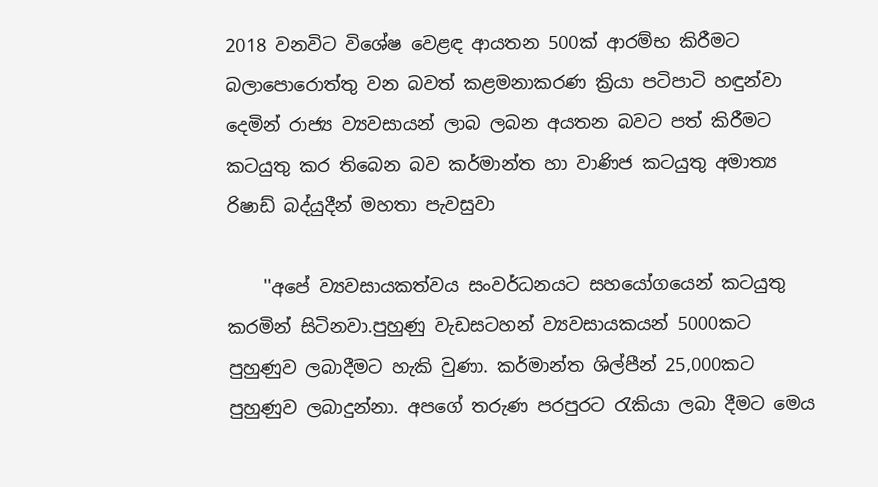2018 වනවිට විශේෂ වෙළඳ ආයතන 500ක් ආරම්භ කිරීමට බලාපොරොත්තු වන බවත් කළමනාකරණ ක්‍රියා පටිපාටි හඳුන්වා දෙමින් රාජ්‍ය ව්‍යවසායන් ලාබ ලබන අයතන බවට පත් කිරීමට කටයුතු කර තිබෙන බව කර්මාන්ත හා වාණිජ කටයුතු අමාත්‍ය රිෂාඩ් බද්යුදීන් මහතා පැවසුවා

    ''අපේ ව්‍යවසායකත්වය සංවර්ධනයට සහයෝගයෙන් කටයුතු කරමින් සිටිනවා.පුහුණු වැඩසටහන් ව්‍යවසායකයන් 5000කට පුහුණුව ලබාදීමට හැකි වුණා. කර්මාන්ත ශිල්පීන් 25,000කට පුහුණුව ලබාදුන්නා. අපගේ තරුණ පරපුරට රැකියා ලබා දීමට මෙය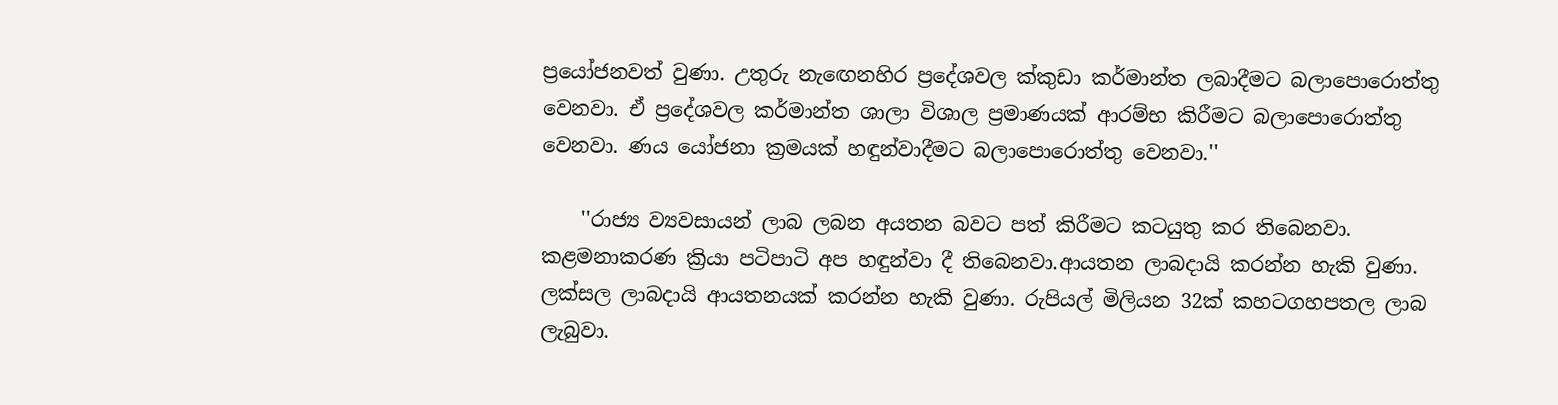ප්‍රයෝජනවත් වුණා. උතුරු නැඟෙනහිර ප්‍රදේශවල ක්කුඩා කර්මාන්ත ලබාදීමට බලාපොරොත්තු වෙනවා. ඒ ප්‍රදේශවල කර්මාන්ත ශාලා විශාල ප්‍රමාණයක් ආරම්භ කිරීමට බලාපොරොත්තු වෙනවා. ණය යෝජනා ක්‍රමයක් හඳුන්වාදීමට බලාපොරොත්තු වෙනවා.''

    ''රාජ්‍ය ව්‍යවසායන් ලාබ ලබන අයතන බවට පත් කිරීමට කටයුතු කර තිබෙනවා. කළමනාකරණ ක්‍රියා පටිපාටි අප හඳුන්වා දී තිබෙනවා.ආයතන ලාබදායි කරන්න හැකි වුණා. ලක්සල ලාබදායි ආයතනයක් කරන්න හැකි වුණා. රුපියල් මිලියන 32ක් කහටගහපතල ලාබ ලැබුවා.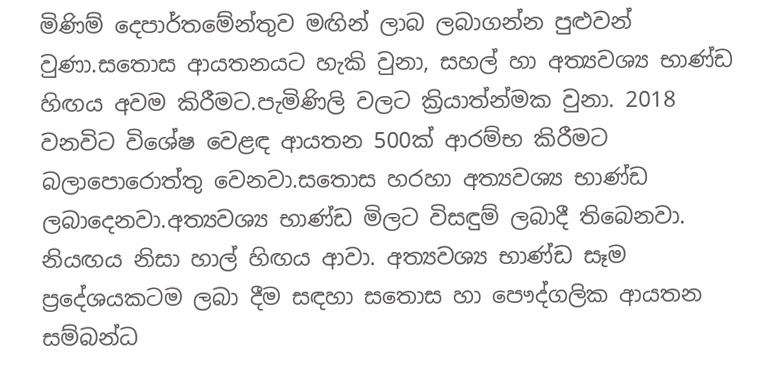මිණිම් දෙපාර්තමේන්තුව මඟින් ලාබ ලබාගන්න පුළුවන් වුණා.සතොස ආයතනයට හැකි වුනා, සහල් හා අත්‍යවශ්‍ය භාණ්ඩ හිඟය අවම කිරීමට.පැමිණිලි වලට ක්‍රියාත්න්මක වුනා. 2018 වනවිට විශේෂ වෙළඳ ආයතන 500ක් ආරම්භ කිරීමට බලාපොරොත්තු වෙනවා.සතොස හරහා අත්‍යවශ්‍ය භාණ්ඩ ලබාදෙනවා.අත්‍යවශ්‍ය භාණ්ඩ මිලට විසඳුම් ලබාදී තිබෙනවා. නියඟය නිසා හාල් හිඟය ආවා. අත්‍යවශ්‍ය භාණ්ඩ සෑම ප්‍රදේශයකටම ලබා දීම සඳහා සතොස හා පෞද්ගලික ආයතන සම්බන්ධ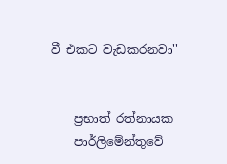වී එකට වැඩකරනවා''


    ප්‍රභාත් රත්නායක
    පාර්ලිමේන්තුවේ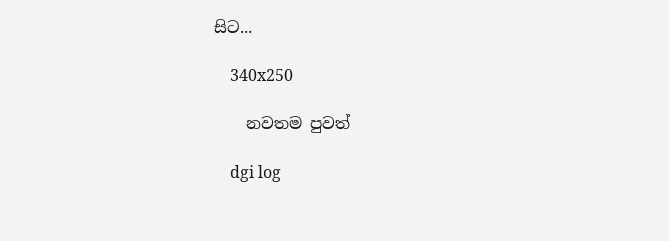සිට...

    340x250

    නවතම පුවත්

    dgi log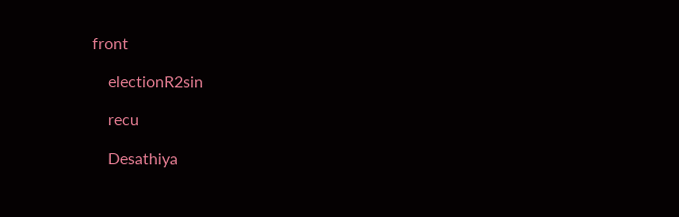front

    electionR2sin

    recu

    Desathiya